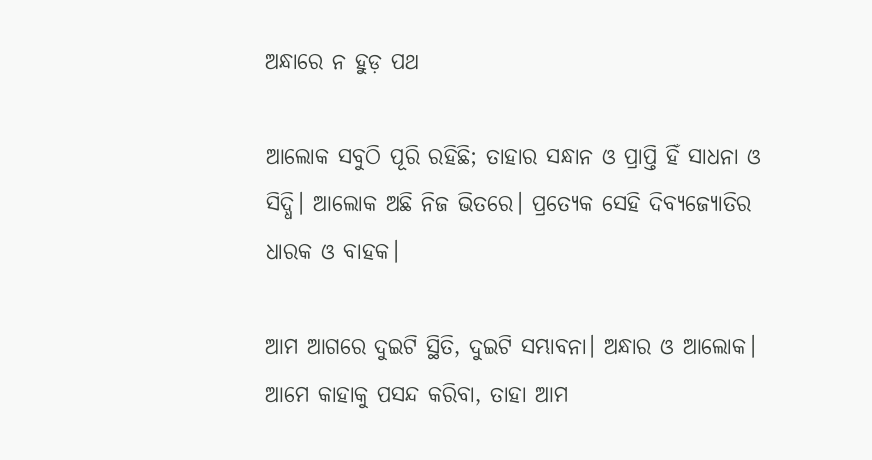ଅନ୍ଧାରେ ନ ହୁଡ଼ ପଥ

ଆଲୋକ ସବୁଠି ପୂରି ରହିଛି; ତାହାର ସନ୍ଧାନ ଓ ପ୍ରାପ୍ତି ହିଁ ସାଧନା ଓ ସିଦ୍ଧି। ଆଲୋକ ଅଛି ନିଜ ଭିତରେ। ପ୍ରତ୍ୟେକ ସେହି ଦିବ୍ୟଜ୍ୟୋତିର ଧାରକ ଓ ବାହକ।

ଆମ ଆଗରେ ଦୁଇଟି ସ୍ଥିତି, ଦୁଇଟି ସମ୍ଭାବନା। ଅନ୍ଧାର ଓ ଆଲୋକ। ଆମେ କାହାକୁ ପସନ୍ଦ କରିବା, ତାହା ଆମ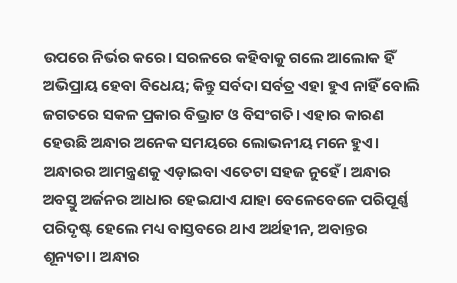ଉପରେ ନିର୍ଭର କରେ। ସରଳରେ କହିବାକୁ ଗଲେ ଆଲୋକ ହିଁ ଅଭିପ୍ରାୟ ହେବା ବିଧେୟ; କିନ୍ତୁ ସର୍ବଦା ସର୍ବତ୍ର ଏହା ହୁଏ ନାହିଁ ବୋଲି ଜଗତରେ ସକଳ ପ୍ରକାର ବିଭ୍ରାଟ ଓ ବିସଂଗତି। ଏହାର କାରଣ ହେଉଛି ଅନ୍ଧାର ଅନେକ ସମୟରେ ଲୋଭନୀୟ ମନେ ହୁଏ। ଅନ୍ଧାରର ଆମନ୍ତ୍ରଣକୁ ଏଡ଼ାଇବା ଏତେଟା ସହଜ ନୁହେଁ। ଅନ୍ଧାର ଅବସ୍ତୁ ଅର୍ଜନର ଆଧାର ହେଇଯାଏ ଯାହା ବେଳେବେଳେ ପରିପୂର୍ଣ୍ଣ ପରିଦୃଷ୍ଟ ହେଲେ ମଧ୍ୟ ବାସ୍ତବରେ ଥାଏ ଅର୍ଥହୀନ, ଅବାନ୍ତର ଶୂନ୍ୟତା। ଅନ୍ଧାର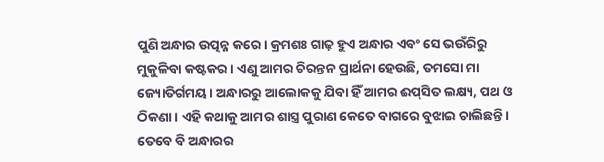ପୁଣି ଅନ୍ଧାର ଉତ୍ପନ୍ନ କରେ। କ୍ରମଶଃ ଗାଢ଼ ହୁଏ ଅନ୍ଧାର ଏବଂ ସେ ଭଉଁରିରୁ ମୁକୁଳିବା କଷ୍ଟକର। ଏଣୁ ଆମର ଚିରନ୍ତନ ପ୍ରାର୍ଥନା ହେଉଛି, ତମସୋ ମା ଜ୍ୟୋତିର୍ଗମୟ। ଅନ୍ଧାରରୁ ଆଲୋକକୁ ଯିବା ହିଁ ଆମର ଈପ୍‍ସିତ ଲକ୍ଷ୍ୟ, ପଥ ଓ ଠିକଣା। ଏହି କଥାକୁ ଆମର ଶାସ୍ତ୍ର ପୁରାଣ କେତେ ବାଗରେ ବୁଝାଇ ଚାଲିଛନ୍ତି। ତେବେ ବି ଅନ୍ଧାରର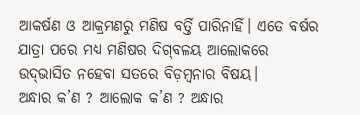ଆକର୍ଷଣ ଓ ଆକ୍ରମଣରୁ ମଣିଷ ବର୍ତ୍ତି ପାରିନାହିଁ। ଏତେ ବର୍ଷର ଯାତ୍ରା ପରେ ମଧ୍ୟ ମଣିଷର ଦିଗ୍‍ବଳୟ ଆଲୋକରେ ଉଦ୍‍ଭାସିତ ନହେବା ସତରେ ବିଡ଼ମ୍ବନାର ବିଷୟ।
ଅନ୍ଧାର କ’ଣ ? ଆଲୋକ କ’ଣ ? ଅନ୍ଧାର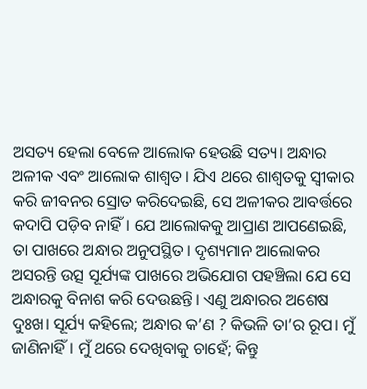ଅସତ୍ୟ ହେଲା ବେଳେ ଆଲୋକ ହେଉଛି ସତ୍ୟ। ଅନ୍ଧାର ଅଳୀକ ଏବଂ ଆଲୋକ ଶାଶ୍ୱତ। ଯିଏ ଥରେ ଶାଶ୍ୱତକୁ ସ୍ୱୀକାର କରି ଜୀବନର ସ୍ରୋତ କରିଦେଇଛି, ସେ ଅଳୀକର ଆବର୍ତ୍ତରେ କଦାପି ପଡ଼ିବ ନାହିଁ। ଯେ ଆଲୋକକୁ ଆପ୍ରାଣ ଆପଣେଇଛି, ତା ପାଖରେ ଅନ୍ଧାର ଅନୁପସ୍ଥିତ। ଦୃଶ୍ୟମାନ ଆଲୋକର ଅସରନ୍ତି ଉତ୍ସ ସୂର୍ଯ୍ୟଙ୍କ ପାଖରେ ଅଭିଯୋଗ ପହଞ୍ଚିଲା ଯେ ସେ ଅନ୍ଧାରକୁ ବିନାଶ କରି ଦେଉଛନ୍ତି। ଏଣୁ ଅନ୍ଧାରର ଅଶେଷ ଦୁଃଖ। ସୂର୍ଯ୍ୟ କହିଲେ; ଅନ୍ଧାର କ’ଣ ? କିଭଳି ତା’ର ରୂପ। ମୁଁ ଜାଣିନାହିଁ। ମୁଁ ଥରେ ଦେଖିବାକୁ ଚାହେଁ; କିନ୍ତୁ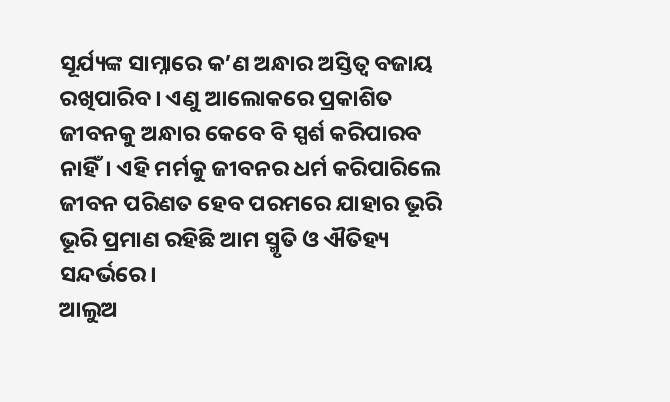ସୂର୍ଯ୍ୟଙ୍କ ସାମ୍ନାରେ କ’ଣ ଅନ୍ଧାର ଅସ୍ତିତ୍ୱ ବଜାୟ ରଖିପାରିବ। ଏଣୁ ଆଲୋକରେ ପ୍ରକାଶିତ ଜୀବନକୁ ଅନ୍ଧାର କେବେ ବି ସ୍ପର୍ଶ କରିପାରବ ନାହିଁ। ଏହି ମର୍ମକୁ ଜୀବନର ଧର୍ମ କରିପାରିଲେ ଜୀବନ ପରିଣତ ହେବ ପରମରେ ଯାହାର ଭୂରି ଭୂରି ପ୍ରମାଣ ରହିଛି ଆମ ସ୍ମୃତି ଓ ଐତିହ୍ୟ ସନ୍ଦର୍ଭରେ।
ଆଲୁଅ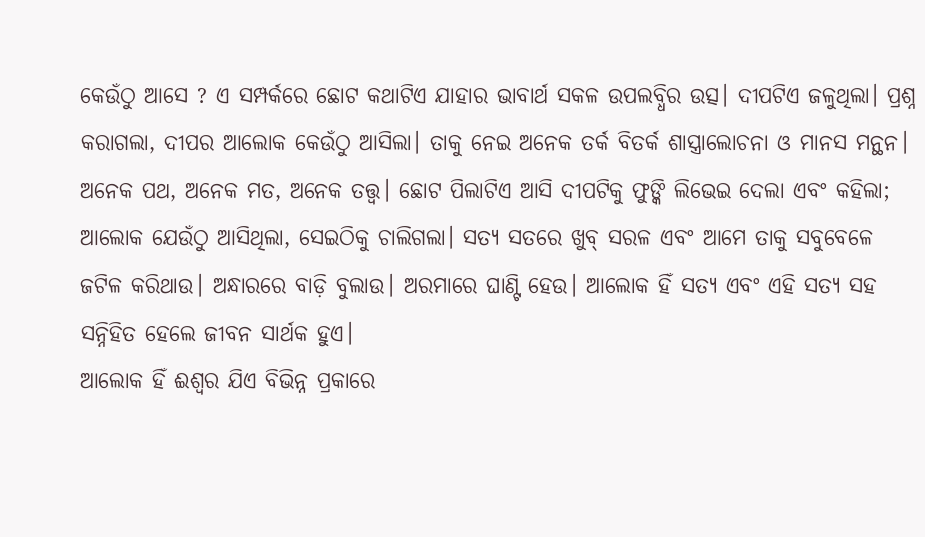କେଉଁଠୁ ଆସେ ? ଏ ସମ୍ପର୍କରେ ଛୋଟ କଥାଟିଏ ଯାହାର ଭାବାର୍ଥ ସକଳ ଉପଲବ୍ଧିର ଉତ୍ସ। ଦୀପଟିଏ ଜଳୁଥିଲା। ପ୍ରଶ୍ନ କରାଗଲା, ଦୀପର ଆଲୋକ କେଉଁଠୁ ଆସିଲା। ତାକୁ ନେଇ ଅନେକ ତର୍କ ବିତର୍କ ଶାସ୍ତ୍ରାଲୋଚନା ଓ ମାନସ ମନ୍ଥନ। ଅନେକ ପଥ, ଅନେକ ମତ, ଅନେକ ତତ୍ତ୍ୱ। ଛୋଟ ପିଲାଟିଏ ଆସି ଦୀପଟିକୁ ଫୁଙ୍କି ଲିଭେଇ ଦେଲା ଏବଂ କହିଲା; ଆଲୋକ ଯେଉଁଠୁ ଆସିଥିଲା, ସେଇଠିକୁ ଚାଲିଗଲା। ସତ୍ୟ ସତରେ ଖୁବ୍‍ ସରଳ ଏବଂ ଆମେ ତାକୁ ସବୁବେଳେ ଜଟିଳ କରିଥାଉ। ଅନ୍ଧାରରେ ବାଡ଼ି ବୁଲାଉ। ଅରମାରେ ଘାଣ୍ଟି ହେଉ। ଆଲୋକ ହିଁ ସତ୍ୟ ଏବଂ ଏହି ସତ୍ୟ ସହ ସନ୍ନିହିତ ହେଲେ ଜୀବନ ସାର୍ଥକ ହୁଏ।
ଆଲୋକ ହିଁ ଈଶ୍ୱର ଯିଏ ବିଭିନ୍ନ ପ୍ରକାରେ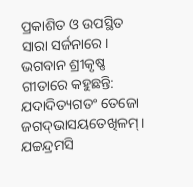ପ୍ରକାଶିତ ଓ ଉପସ୍ଥିତ ସାରା ସର୍ଜନାରେ। ଭଗବାନ ଶ୍ରୀକୃଷ୍ଣ ଗୀତାରେ କହୁଛନ୍ତି:
ଯଦାଦିତ୍ୟଗତଂ ତେଜୋ ଜଗଦ୍‍ଭାସୟତେଖିଳମ୍‍।
ଯଚ୍ଚନ୍ଦ୍ରମସି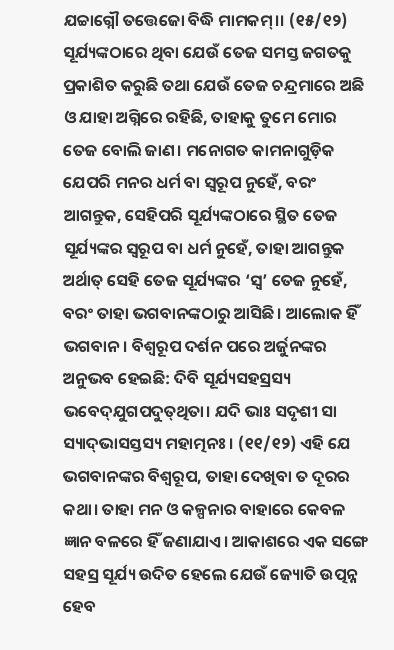ଯଚ୍ଚାଗ୍ନୌ ତତ୍ତେଜୋ ବିଦ୍ଧି ମାମକମ୍‍।। (୧୫/୧୨)
ସୂର୍ଯ୍ୟଙ୍କଠାରେ ଥିବା ଯେଉଁ ତେଜ ସମସ୍ତ ଜଗତକୁ ପ୍ରକାଶିତ କରୁଛି ତଥା ଯେଉଁ ତେଜ ଚନ୍ଦ୍ରମାରେ ଅଛି ଓ ଯାହା ଅଗ୍ନିରେ ରହିଛି, ତାହାକୁ ତୁମେ ମୋର ତେଜ ବୋଲି ଜାଣ। ମନୋଗତ କାମନାଗୁଡ଼ିକ ଯେପରି ମନର ଧର୍ମ ବା ସ୍ୱରୂପ ନୁହେଁ, ବରଂ ଆଗନ୍ତୁକ, ସେହିପରି ସୂର୍ଯ୍ୟଙ୍କଠାରେ ସ୍ଥିତ ତେଜ ସୂର୍ଯ୍ୟଙ୍କର ସ୍ୱରୂପ ବା ଧର୍ମ ନୁହେଁ, ତାହା ଆଗନ୍ତୁକ ଅର୍ଥାତ୍‌ ସେହି ତେଜ ସୂର୍ଯ୍ୟଙ୍କର ‘ସ୍ୱ’ ତେଜ ନୁହେଁ, ବରଂ ତାହା ଭଗବାନଙ୍କଠାରୁ ଆସିଛି। ଆଲୋକ ହିଁ ଭଗବାନ। ବିଶ୍ୱରୂପ ଦର୍ଶନ ପରେ ଅର୍ଜୁନଙ୍କର ଅନୁଭବ ହେଇଛି: ଦିବି ସୂର୍ଯ୍ୟସହସ୍ରସ୍ୟ ଭବେଦ୍‍ଯୁଗପଦୁତ୍‍ଥିତା। ଯଦି ଭାଃ ସଦୃଶୀ ସା ସ୍ୟାଦ୍‍ଭାସସ୍ତସ୍ୟ ମହାତ୍ମନଃ। (୧୧/୧୨) ଏହି ଯେ ଭଗବାନଙ୍କର ବିଶ୍ୱରୂପ, ତାହା ଦେଖିବା ତ ଦୂରର କଥା। ତାହା ମନ ଓ କଳ୍ପନାର ବାହାରେ କେବଳ ଜ୍ଞାନ ବଳରେ ହିଁ ଜଣାଯାଏ। ଆକାଶରେ ଏକ ସଙ୍ଗେ ସହସ୍ର ସୂର୍ଯ୍ୟ ଉଦିତ ହେଲେ ଯେଉଁ ଜ୍ୟୋତି ଉତ୍ପନ୍ନ ହେବ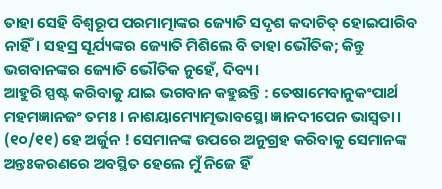ତାହା ସେହି ବିଶ୍ୱରୂପ ପରମାତ୍ମାଙ୍କର ଜ୍ୟୋତି ସଦୃଶ କଦାଚିତ୍‌ ହୋଇପାରିବ ନାହିଁ। ସହସ୍ର ସୂର୍ଯ୍ୟଙ୍କର ଜ୍ୟୋତି ମିଶିଲେ ବି ତାହା ଭୌତିକ; କିନ୍ତୁ ଭଗବାନଙ୍କର ଜ୍ୟୋତି ଭୌତିକ ନୁହେଁ, ଦିବ୍ୟ।
ଆହୁରି ସ୍ପଷ୍ଟ କରିବାକୁ ଯାଇ ଭଗବାନ କହୁଛନ୍ତି : ତେଷାମେବାନୁକଂପାର୍ଥ ମହମଜ୍ଞାନଜଂ ତମଃ। ନାଶୟାମ୍ୟୋତ୍ମଭାବସ୍ଥୋ ଜ୍ଞାନଦୀପେନ ଭାସ୍ୱତା। (୧୦/୧୧) ହେ ଅର୍ଜୁନ ! ସେମାନଙ୍କ ଉପରେ ଅନୁଗ୍ରହ କରିବାକୁ ସେମାନଙ୍କ ଅନ୍ତଃକରଣରେ ଅବସ୍ଥିତ ହେଲେ ମୁଁ ନିଜେ ହିଁ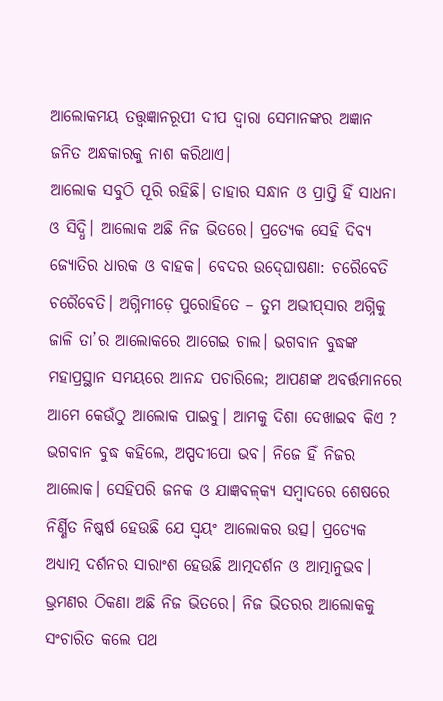ଆଲୋକମୟ ତତ୍ତ୍ୱଜ୍ଞାନରୂପୀ ଦୀପ ଦ୍ୱାରା ସେମାନଙ୍କର ଅଜ୍ଞାନ ଜନିତ ଅନ୍ଧକାରକୁ ନାଶ କରିଥାଏ।
ଆଲୋକ ସବୁଠି ପୂରି ରହିଛି। ତାହାର ସନ୍ଧାନ ଓ ପ୍ରାପ୍ତି ହିଁ ସାଧନା ଓ ସିଦ୍ଧି। ଆଲୋକ ଅଛି ନିଜ ଭିତରେ। ପ୍ରତ୍ୟେକ ସେହି ଦିବ୍ୟ ଜ୍ୟୋତିର ଧାରକ ଓ ବାହକ। ବେଦର ଉଦ୍‍ଘୋଷଣା: ଚରୈବେତି ଚରୈବେତି। ଅଗ୍ନିମୀଡ଼େ ପୁରୋହିତେ – ତୁମ ଅଭୀପ୍‍ସାର ଅଗ୍ନିକୁ ଜାଳି ତା’ର ଆଲୋକରେ ଆଗେଇ ଚାଲ। ଭଗବାନ ବୁଦ୍ଧଙ୍କ ମହାପ୍ରସ୍ଥାନ ସମୟରେ ଆନନ୍ଦ ପଚାରିଲେ; ଆପଣଙ୍କ ଅବର୍ତ୍ତମାନରେ ଆମେ କେଉଁଠୁ ଆଲୋକ ପାଇବୁ। ଆମକୁ ଦିଶା ଦେଖାଇବ କିଏ ? ଭଗବାନ ବୁଦ୍ଧ କହିଲେ, ଅପ୍ପଦୀପୋ ଭବ। ନିଜେ ହିଁ ନିଜର ଆଲୋକ। ସେହିପରି ଜନକ ଓ ଯାଜ୍ଞବଳ୍‌କ୍ୟ ସମ୍ବାଦରେ ଶେଷରେ ନିର୍ଣ୍ଣିତ ନିଷ୍କର୍ଷ ହେଉଛି ଯେ ସ୍ୱୟଂ ଆଲୋକର ଉତ୍ସ। ପ୍ରତ୍ୟେକ ଅଧ୍ୟାତ୍ମ ଦର୍ଶନର ସାରାଂଶ ହେଉଛି ଆତ୍ମଦର୍ଶନ ଓ ଆତ୍ମାନୁଭବ। ଭ୍ରମଣର ଠିକଣା ଅଛି ନିଜ ଭିତରେ। ନିଜ ଭିତରର ଆଲୋକକୁ ସଂଚାରିତ କଲେ ପଥ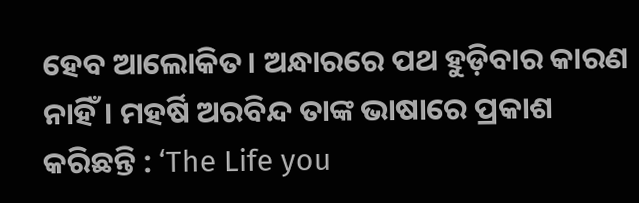ହେବ ଆଲୋକିତ। ଅନ୍ଧାରରେ ପଥ ହୁଡ଼ିବାର କାରଣ ନାହିଁ। ମହର୍ଷି ଅରବିନ୍ଦ ତାଙ୍କ ଭାଷାରେ ପ୍ରକାଶ କରିଛନ୍ତି : ‘The Life you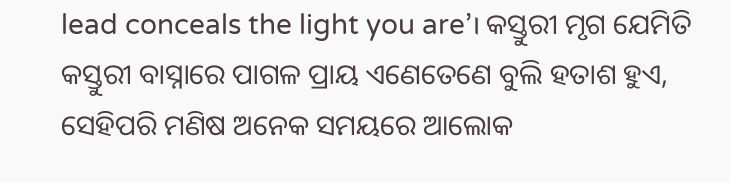lead conceals the light you are’। କସ୍ତୁରୀ ମୃଗ ଯେମିତି କସ୍ତୁରୀ ବାସ୍ନାରେ ପାଗଳ ପ୍ରାୟ ଏଣେତେଣେ ବୁଲି ହତାଶ ହୁଏ, ସେହିପରି ମଣିଷ ଅନେକ ସମୟରେ ଆଲୋକ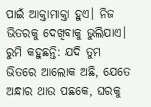ପାଇଁ ଆକ୍ତାମାକ୍ତା ହୁଏ। ନିଜ ଭିତରକୁ ଦେଖିବାକୁ ଭୁଲିଯାଏ। ରୁମି କହୁଛନ୍ତି: ଯଦି ତୁମ ଭିତରେ ଆଲୋକ ଅଛି, ଯେତେ ଅନ୍ଧାର ଥାଉ ପଛକେ, ଘରକୁ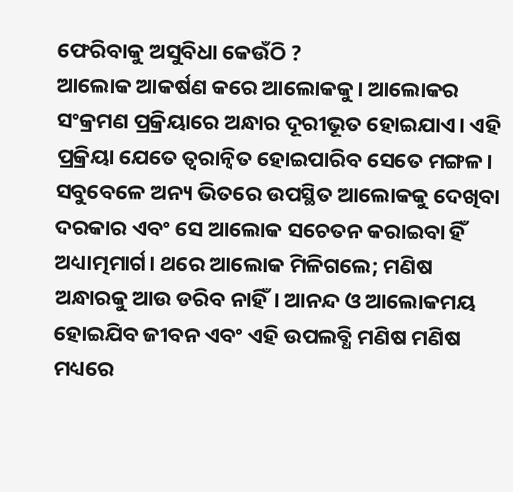ଫେରିବାକୁ ଅସୁବିଧା କେଉଁଠି ?
ଆଲୋକ ଆକର୍ଷଣ କରେ ଆଲୋକକୁ। ଆଲୋକର ସଂକ୍ରମଣ ପ୍ରକ୍ରିୟାରେ ଅନ୍ଧାର ଦୂରୀଭୂତ ହୋଇଯାଏ। ଏହି ପ୍ରକ୍ରିୟା ଯେତେ ତ୍ୱରାନ୍ୱିତ ହୋଇପାରିବ ସେତେ ମଙ୍ଗଳ। ସବୁବେଳେ ଅନ୍ୟ ଭିତରେ ଉପସ୍ଥିତ ଆଲୋକକୁ ଦେଖିବା ଦରକାର ଏବଂ ସେ ଆଲୋକ ସଚେତନ କରାଇବା ହିଁ ଅଧ୍ୟାତ୍ମମାର୍ଗ। ଥରେ ଆଲୋକ ମିଳିଗଲେ; ମଣିଷ ଅନ୍ଧାରକୁ ଆଉ ଡରିବ ନାହିଁ। ଆନନ୍ଦ ଓ ଆଲୋକମୟ ହୋଇଯିବ ଜୀବନ ଏବଂ ଏହି ଉପଲବ୍ଧି ମଣିଷ ମଣିଷ ମଧ୍ୟରେ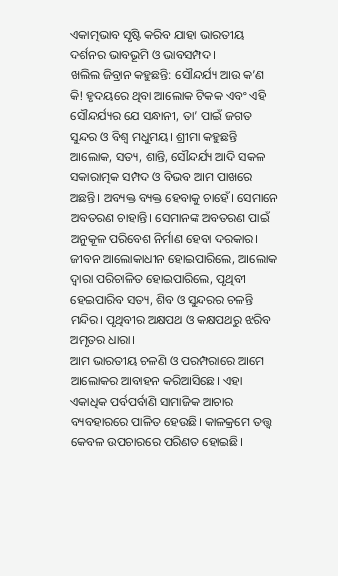ଏକାତ୍ମଭାବ ସୃଷ୍ଟି କରିବ ଯାହା ଭାରତୀୟ ଦର୍ଶନର ଭାବଭୂମି ଓ ଭାବସମ୍ପଦ।
ଖଲିଲ ଜିବ୍ରାନ କହୁଛନ୍ତି: ସୌନ୍ଦର୍ଯ୍ୟ ଆଉ କ’ଣ କି! ହୃଦୟରେ ଥିବା ଆଲୋକ ଟିକକ ଏବଂ ଏହି ସୌନ୍ଦର୍ଯ୍ୟର ଯେ ସନ୍ଧାନୀ, ତା’ ପାଇଁ ଜଗତ ସୁନ୍ଦର ଓ ବିଶ୍ୱ ମଧୁମୟ। ଶ୍ରୀମା କହୁଛନ୍ତି ଆଲୋକ, ସତ୍ୟ, ଶାନ୍ତି, ସୌନ୍ଦର୍ଯ୍ୟ ଆଦି ସକଳ ସକାରାତ୍ମକ ସମ୍ପଦ ଓ ବିଭବ ଆମ ପାଖରେ ଅଛନ୍ତି। ଅବ୍ୟକ୍ତ ବ୍ୟକ୍ତ ହେବାକୁ ଚାହେଁ। ସେମାନେ ଅବତରଣ ଚାହାନ୍ତି। ସେମାନଙ୍କ ଅବତରଣ ପାଇଁ ଅନୁକୂଳ ପରିବେଶ ନିର୍ମାଣ ହେବା ଦରକାର। ଜୀବନ ଆଲୋକାଧୀନ ହୋଇପାରିଲେ, ଆଲୋକ ଦ୍ୱାରା ପରିଚାଳିତ ହୋଇପାରିଲେ, ପୃଥିବୀ ହେଇପାରିବ ସତ୍ୟ, ଶିବ ଓ ସୁନ୍ଦରର ଚଳନ୍ତି ମନ୍ଦିର। ପୃଥିବୀର ଅକ୍ଷପଥ ଓ କକ୍ଷପଥରୁ ଝରିବ ଅମୃତର ଧାରା।
ଆମ ଭାରତୀୟ ଚଳଣି ଓ ପରମ୍ପରାରେ ଆମେ ଆଲୋକର ଆବାହନ କରିଆସିଛେ। ଏହା ଏକାଧିକ ପର୍ବପର୍ବାଣି ସାମାଜିକ ଆଚାର ବ୍ୟବହାରରେ ପାଳିତ ହେଉଛି। କାଳକ୍ରମେ ତତ୍ତ୍ୱ କେବଳ ଉପଚାରରେ ପରିଣତ ହୋଇଛି।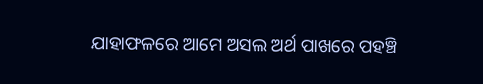ଯାହାଫଳରେ ଆମେ ଅସଲ ଅର୍ଥ ପାଖରେ ପହଞ୍ଚି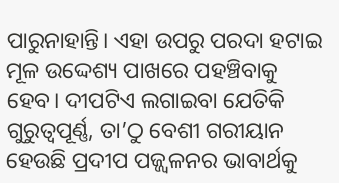ପାରୁନାହାନ୍ତି। ଏହା ଉପରୁ ପରଦା ହଟାଇ ମୂଳ ଉଦ୍ଦେଶ୍ୟ ପାଖରେ ପହଞ୍ଚିବାକୁ ହେବ। ଦୀପଟିଏ ଲଗାଇବା ଯେତିକି ଗୁରୁତ୍ୱପୂର୍ଣ୍ଣ, ତା’ଠୁ ବେଶୀ ଗରୀୟାନ ହେଉଛି ପ୍ରଦୀପ ପଜ୍ଜ୍ୱଳନର ଭାବାର୍ଥକୁ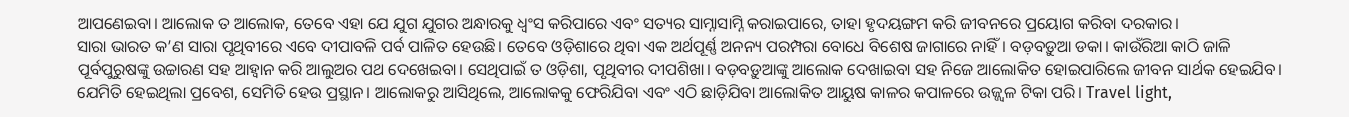ଆପଣେଇବା। ଆଲୋକ ତ ଆଲୋକ, ତେବେ ଏହା ଯେ ଯୁଗ ଯୁଗର ଅନ୍ଧାରକୁ ଧ୍ୱଂସ କରିପାରେ ଏବଂ ସତ୍ୟର ସାମ୍ନାସାମ୍ନି କରାଇପାରେ, ତାହା ହୃଦୟଙ୍ଗମ କରି ଜୀବନରେ ପ୍ରୟୋଗ କରିବା ଦରକାର।
ସାରା ଭାରତ କ’ଣ ସାରା ପୃଥିବୀରେ ଏବେ ଦୀପାବଳି ପର୍ବ ପାଳିତ ହେଉଛି। ତେବେ ଓଡ଼ିଶାରେ ଥିବା ଏକ ଅର୍ଥପୂର୍ଣ୍ଣ ଅନନ୍ୟ ପରମ୍ପରା ବୋଧେ ବିଶେଷ ଜାଗାରେ ନାହିଁ। ବଡ଼ବଡ଼ୁଆ ଡକା। କାଉଁରିଆ କାଠି ଜାଳି ପୂର୍ବପୁରୁଷଙ୍କୁ ଉଚ୍ଚାରଣ ସହ ଆହ୍ୱାନ କରି ଆଲୁଅର ପଥ ଦେଖେଇବା। ସେଥିପାଇଁ ତ ଓଡ଼ିଶା, ପୃଥିବୀର ଦୀପଶିଖା। ବଡ଼ବଡ଼ୁଆଙ୍କୁ ଆଲୋକ ଦେଖାଇବା ସହ ନିଜେ ଆଲୋକିତ ହୋଇପାରିଲେ ଜୀବନ ସାର୍ଥକ ହେଇଯିବ। ଯେମିତି ହେଇଥିଲା ପ୍ରବେଶ, ସେମିତି ହେଉ ପ୍ରସ୍ଥାନ। ଆଲୋକରୁ ଆସିଥିଲେ, ଆଲୋକକୁ ଫେରିଯିବା ଏବଂ ଏଠି ଛାଡ଼ିଯିବା ଆଲୋକିତ ଆୟୁଷ କାଳର କପାଳରେ ଉଜ୍ଜ୍ୱଳ ଟିକା ପରି। Travel light,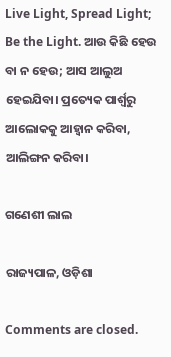Live Light, Spread Light; Be the Light. ଆଉ କିଛି ହେଉ ବା ନ ହେଉ; ଆସ ଆଲୁଅ ହେଇଯିବା। ପ୍ରତ୍ୟେକ ପାର୍ଶ୍ବରୁ ଆଲୋକକୁ ଆହ୍ୱାନ କରିବା, ଆଲିଙ୍ଗନ କରିବା।

ଗଣେଶୀ ଲାଲ

ରାଜ୍ୟପାଳ, ଓଡ଼ିଶା

Comments are closed.